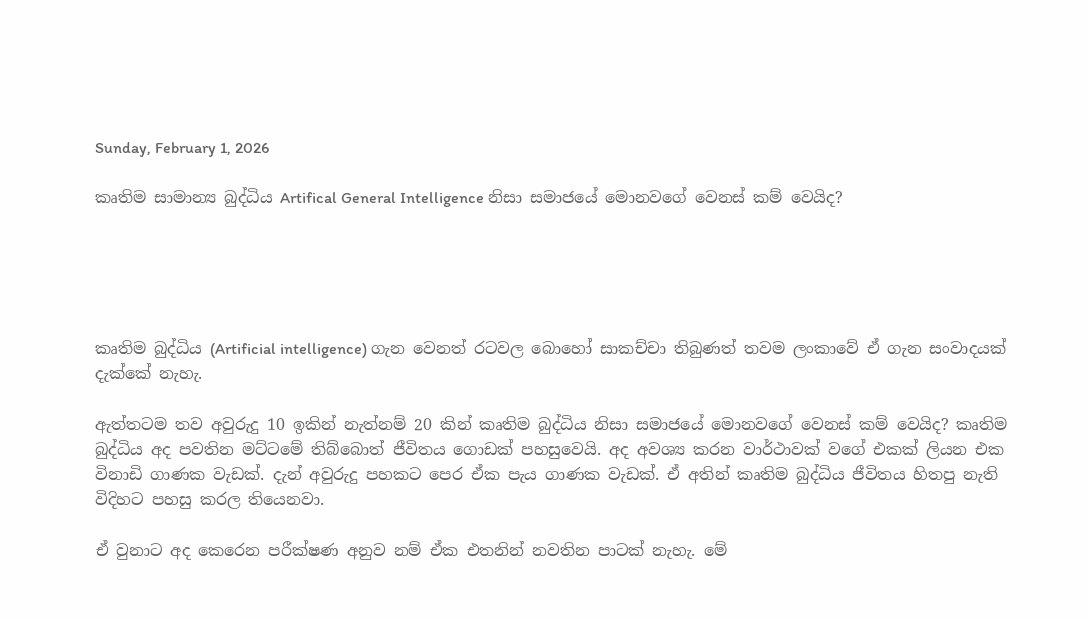Sunday, February 1, 2026

කෘතිම සාමාන්‍ය බුද්ධිය Artifical General Intelligence නිසා සමාජයේ මොනවගේ වෙනස් කම් වෙයිද?





කෘතිම බුද්ධිය (Artificial intelligence) ගැන වෙනත් රටවල බොහෝ සාකච්චා තිබුණත් තවම ලංකාවේ ඒ ගැන සංවාදයක් දැක්කේ නැහැ.

ඇත්තටම තව අවුරුදු 10 ඉකින් නැත්නම් 20 කින් කෘතිම බුද්ධිය නිසා සමාජයේ මොනවගේ වෙනස් කම් වෙයිද? කෘතිම බුද්ධිය අද පවතින මට්ටමේ තිබ්බොත් ජීවිතය ගොඩක් පහසුවෙයි. අද අවශ්‍ය කරන වාර්ථාවක් වගේ එකක් ලියන එක විනාඩි ගාණක වැඩක්. දැන් අවුරුදු පහකට පෙර ඒක පැය ගාණක වැඩක්. ඒ අතින් කෘතිම බුද්ධිය ජීවිතය හිතපු නැති විදිහට පහසු කරල තියෙනවා.

ඒ වුනාට අද කෙරෙන පරීක්ෂණ අනුව නම් ඒක එතනින් නවතින පාටක් නැහැ. මේ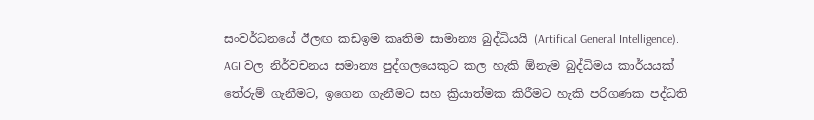සංවර්ධනයේ ඊලඟ කඩඉම කෘතිම සාමාන්‍ය බුද්ධියයි (Artifical General Intelligence). AGI වල නිර්වචනය සමාන්‍ය පුද්ගලයෙකුට කල හැකි ඕනැම බුද්ධිමය කාර්යයක් තේරුම් ගැනීමට, ඉගෙන ගැනීමට සහ ක්‍රියාත්මක කිරීමට හැකි පරිගණක පද්ධති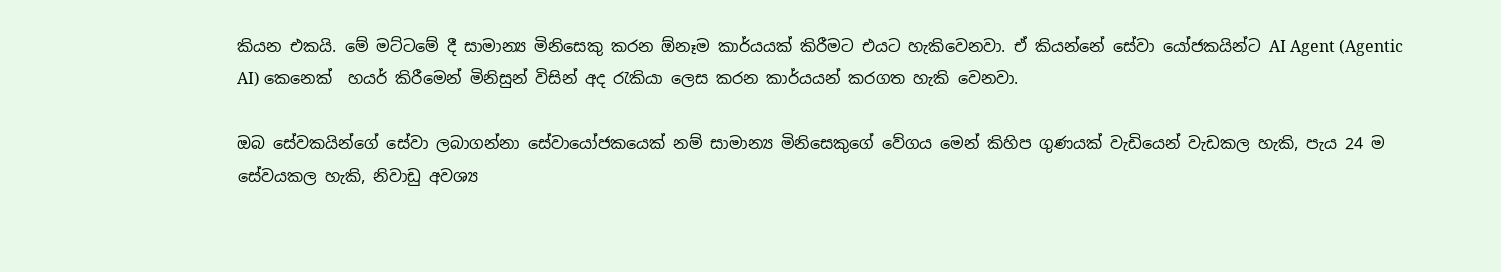කියන එකයි. මේ මට්ටමේ දී සාමාන්‍ය මිනිසෙකු කරන ඕනෑම කාර්යයක් කිරීමට එයට හැකිවෙනවා. ඒ කියන්නේ සේවා යෝජකයින්ට AI Agent (Agentic AI) කෙනෙක්  හයර් කිරීමෙන් මිනිසුන් විසින් අද රැකියා ලෙස කරන කාර්යයන් කරගත හැකි වෙනවා.

ඔබ සේවකයින්ගේ සේවා ලබාගන්නා සේවායෝජකයෙක් නම් සාමාන්‍ය මිනිසෙකුගේ වේගය මෙන් කිහිප ගුණයක් වැඩියෙන් වැඩකල හැකි, පැය 24 ම සේවයකල හැකි, නිවාඩු අවශ්‍ය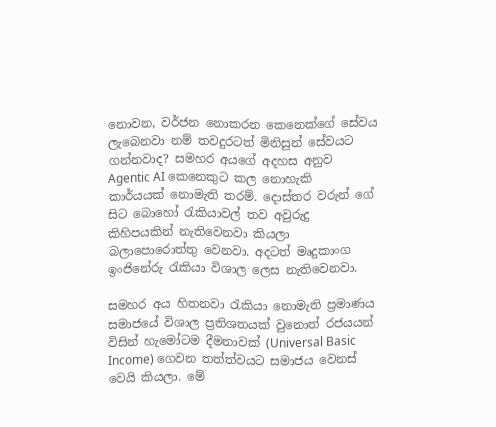නොවන, වර්ජන නොකරන කෙනෙක්ගේ සේවය ලැබෙනවා නම් තවදුරටත් මිනිසුන් සේවයට ගන්නවාද? සමහර අයගේ අදහස අනුව Agentic AI කෙනෙකුට කල නොහැකි කාර්යයක් නොමැති තරම්. දොස්තර වරුන් ගේ සිට බොහෝ රැකියාවල් තව අවුරුදු කිහිපයකින් නැතිවෙනවා කියලා බලාපොරොත්තු වෙනවා. අදටත් මෘදුකාංග ඉංජිනේරු රැකියා විශාල ලෙස නැතිවෙනවා.

සමහර අය හිතනවා රැකියා නොමැති ප්‍රමාණය සමාජයේ විශාල ප්‍රතිශතයක් වුනොත් රජයයන් විසින් හැමෝටම දීමනාවක් (Universal Basic Income) ගෙවන තත්ත්වයට සමාජය වෙනස් වෙයි කියලා. මේ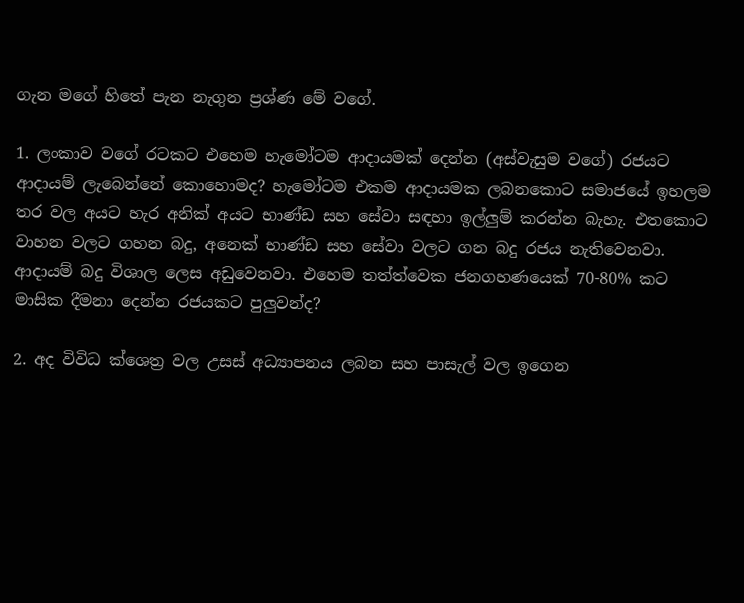ගැන මගේ හිතේ පැන නැගුන ප්‍රශ්ණ මේ වගේ.

1. ලංකාව වගේ රටකට එහෙම හැමෝටම ආදායමක් දෙන්න (අස්වැසුම වගේ) රජයට ආදායම් ලැබෙන්නේ කොහොමද? හැමෝටම එකම ආදායමක ලබනකොට සමාජයේ ඉහලම තර වල අයට හැර අනික් අයට භාණ්ඩ සහ සේවා සඳහා ඉල්ලුම් කරන්න බැහැ. එතකොට වාහන වලට ගහන බදු, අනෙක් භාණ්ඩ සහ සේවා වලට ගන බදු රජය නැතිවෙනවා. ආදායම් බදු විශාල ලෙස අඩුවෙනවා. එහෙම තත්ත්වෙක ජනගහණයෙක් 70-80% කට මාසික දීමනා දෙන්න රජයකට පුලුවන්ද?

2. අද විවිධ ක්ශෙත්‍ර වල උසස් අධ්‍යාපනය ලබන සහ පාසැල් වල ඉගෙන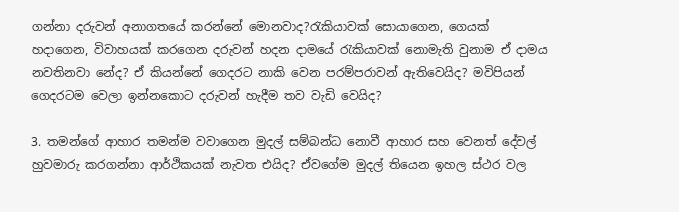ගන්නා දරුවන් අනාගතයේ කරන්නේ මොනවාද?රැකියාවක් සොයාගෙන, ගෙයක් හදාගෙන, විවාහයක් කරගෙන දරුවන් හදන දාමයේ රැකියාවක් නොමැති වුනාම ඒ දාමය නවතිනවා නේද? ඒ කියන්නේ ගෙදරට නාකි වෙන පරම්පරාවන් ඇතිවෙයිද? මවිපියන් ගෙදරටම වෙලා ඉන්නකොට දරුවන් හැදීම තව වැඩි වෙයිද?

3. තමන්ගේ ආහාර තමන්ම වවාගෙන මුදල් සම්බන්ධ නොවී ආහාර සහ වෙනත් දේවල් හුවමාරු කරගන්නා ආර්ථිකයක් නැවත එයිද? ඒවගේම මුදල් තියෙන ඉහල ස්ථර වල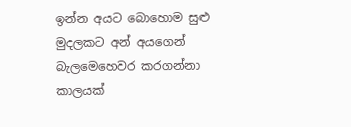ඉන්න අයට බොහොම සුළු මුදලකට අන් අයගෙන් බැලමෙහෙවර කරගන්නා කාලයක්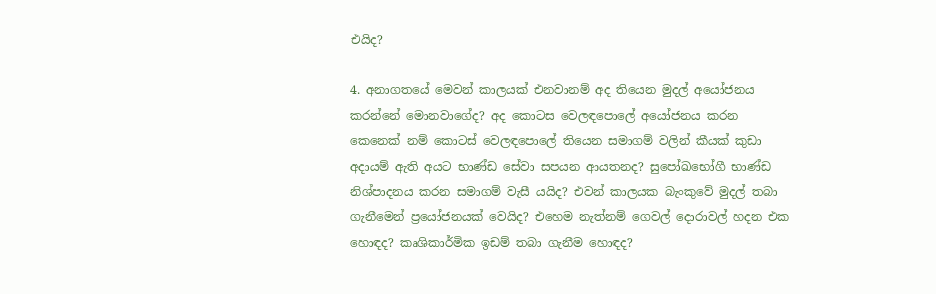එයිද?

4. අනාගතයේ මෙවන් කාලයක් එනවානම් අද තියෙන මුදල් අයෝජනය කරන්නේ මොනවාගේද? අද කොටස වෙලඳපොලේ අයෝජනය කරන කෙනෙක් නම් කොටස් වෙලඳපොලේ තියෙන සමාගම් වලින් කීයක් කුඩා අදායම් ඇති අයට භාණ්ඩ සේවා සපයන ආයතනද? සුපෝඛභෝගී භාණ්ඩ නිශ්පාදනය කරන සමාගම් වැසී යයිද? එවන් කාලයක බැංකුවේ මුදල් තබා ගැනීමෙන් ප්‍රයෝජනයක් වෙයිද? එහෙම නැත්නම් ගෙවල් දොරාවල් හදන එක හොඳද? කෘශිකාර්මික ඉඩම් තබා ගැනීම හොඳද?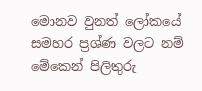මොනව වුනත් ලෝකයේ සමහර ප්‍රශ්ණ වලට නම් මේකෙන් පිලිතුරු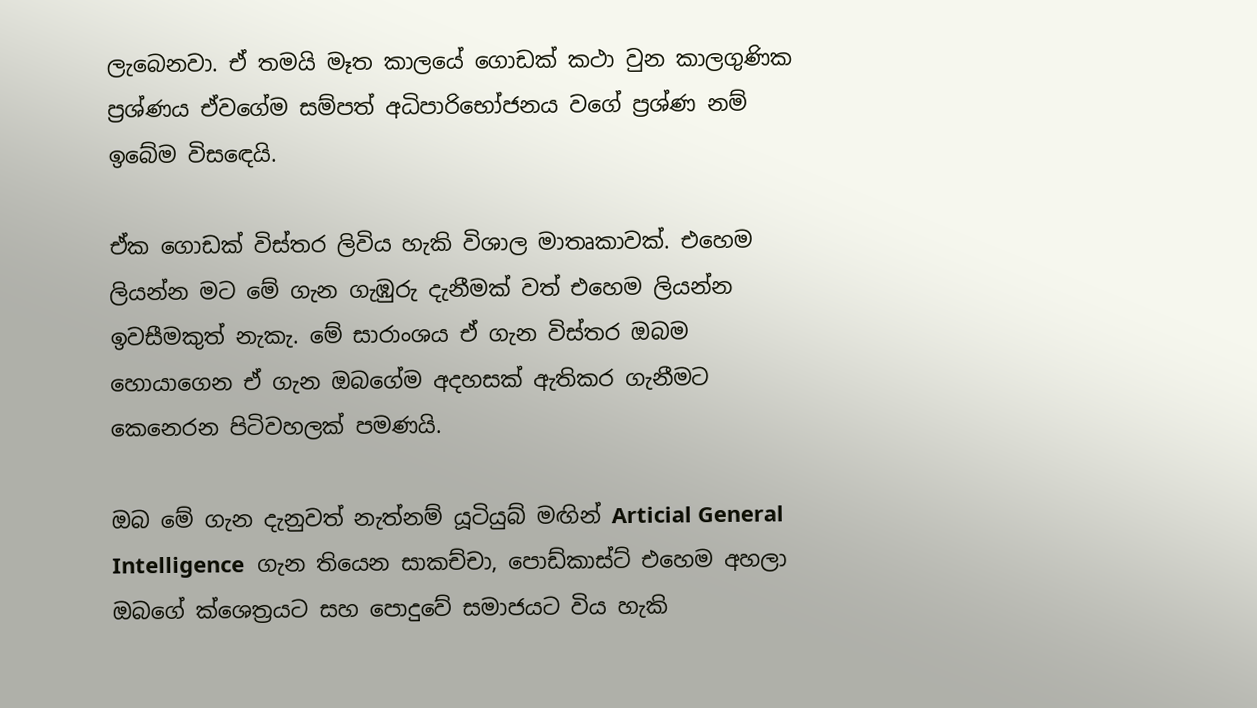ලැබෙනවා. ඒ තමයි මෑත කාලයේ ගොඩක් කථා වුන කාලගුණික ප්‍රශ්ණය ඒවගේම සම්පත් අධිපාරිභෝජනය වගේ ප්‍රශ්ණ නම් ඉබේම විසඳෙයි.

ඒක ගොඩක් විස්තර ලිවිය හැකි විශාල මාතෘකාවක්. එහෙම ලියන්න මට මේ ගැන ගැඹුරු දැනීමක් වත් එහෙම ලියන්න ඉවසීමකුත් නැකැ. මේ සාරාංශය ඒ ගැන විස්තර ඔබම හොයාගෙන ඒ ගැන ඔබගේම අදහසක් ඇතිකර ගැනීමට කෙනෙරන පිටිවහලක් පමණයි.

ඔබ මේ ගැන දැනුවත් නැත්නම් යූටියුබ් මඟින් Articial General Intelligence  ගැන තියෙන සාකච්චා, පොඩ්කාස්ට් එහෙම අහලා ඔබගේ ක්ශෙත්‍රයට සහ පොදුවේ සමාජයට විය හැකි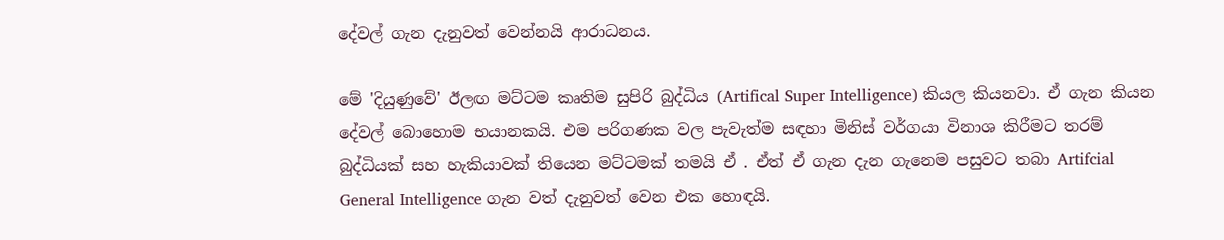දේවල් ගැන දැනුවත් වෙන්නයි ආරාධනය.

මේ 'දියුණුවේ' ඊලඟ මට්ටම කෘතිම සුපිරි බුද්ධිය (Artifical Super Intelligence) කියල කියනවා. ඒ ගැන කියන දේවල් බොහොම භයානකයි. එම පරිගණක වල පැවැත්ම සඳහා මිනිස් වර්ගයා විනාශ කිරීමට තරම් බුද්ධියක් සහ හැකියාවක් තියෙන මට්ටමක් තමයි ඒ . ඒත් ඒ ගැන දැන ගැනෙම පසුවට තබා Artifcial General Intelligence ගැන වත් දැනුවත් වෙන එක හොඳයි.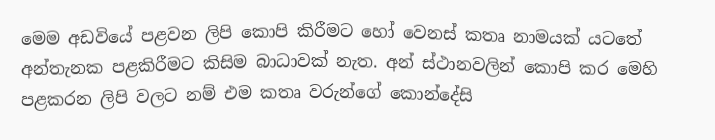මෙම අඩවියේ පළවන ලිපි කොපි කිරීමට හෝ වෙනස් කතෘ නාමයක් යටතේ අන්තැනක පළකිරීමට කිසිම බාධාවක් නැත. අන් ස්ථානවලින් කොපි කර මෙහි පළකරන ලිපි වලට නම් එම කතෘ වරුන්ගේ කොන්දේසි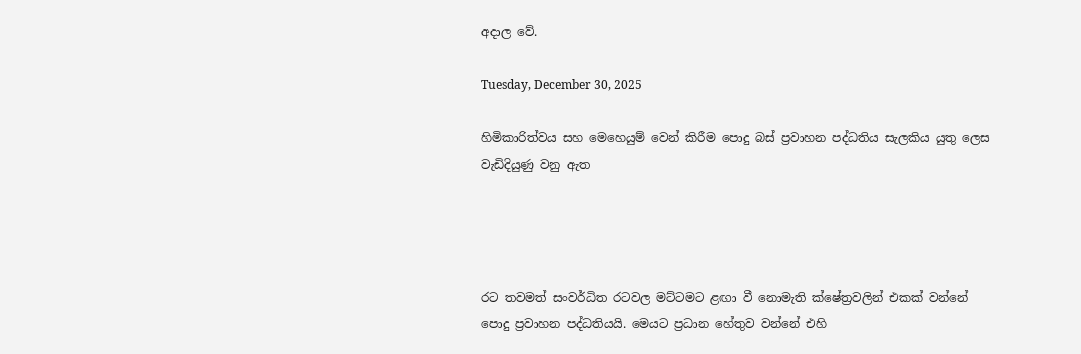අදාල වේ.

Tuesday, December 30, 2025

හිමිකාරිත්වය සහ මෙහෙයුම් වෙන් කිරීම පොදු බස් ප්‍රවාහන පද්ධතිය සැලකිය යුතු ලෙස වැඩිදියුණු වනු ඇත




රට තවමත් සංවර්ධිත රටවල මට්ටමට ළඟා වී නොමැති ක්ෂේත්‍රවලින් එකක් වන්නේ පොදු ප්‍රවාහන පද්ධතියයි. මෙයට ප්‍රධාන හේතුව වන්නේ එහි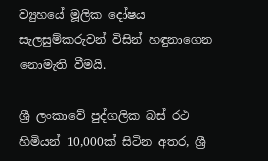ව්‍යුහයේ මූලික දෝෂය සැලසුම්කරුවන් විසින් හඳුනාගෙන නොමැති වීමයි.

ශ්‍රී ලංකාවේ පුද්ගලික බස් රථ හිමියන් 10,000ක් සිටින අතර, ශ්‍රී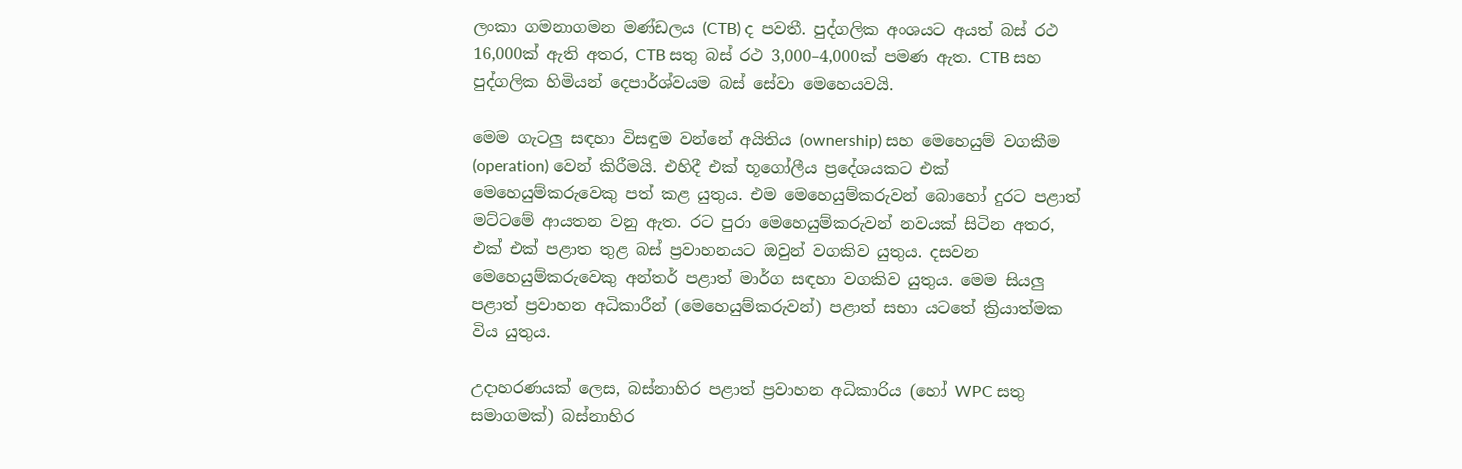ලංකා ගමනාගමන මණ්ඩලය (CTB) ද පවතී. පුද්ගලික අංශයට අයත් බස් රථ 16,000ක් ඇති අතර, CTB සතු බස් රථ 3,000–4,000ක් පමණ ඇත. CTB සහ පුද්ගලික හිමියන් දෙපාර්ශ්වයම බස් සේවා මෙහෙයවයි.

මෙම ගැටලු සඳහා විසඳුම වන්නේ අයිතිය (ownership) සහ මෙහෙයුම් වගකීම (operation) වෙන් කිරීමයි. එහිදී එක් භූගෝලීය ප්‍රදේශයකට එක් මෙහෙයුම්කරුවෙකු පත් කළ යුතුය. එම මෙහෙයුම්කරුවන් බොහෝ දුරට පළාත් මට්ටමේ ආයතන වනු ඇත. රට පුරා මෙහෙයුම්කරුවන් නවයක් සිටින අතර, එක් එක් පළාත තුළ බස් ප්‍රවාහනයට ඔවුන් වගකිව යුතුය. දසවන මෙහෙයුම්කරුවෙකු අන්තර් පළාත් මාර්ග සඳහා වගකිව යුතුය. මෙම සියලු පළාත් ප්‍රවාහන අධිකාරීන් (මෙහෙයුම්කරුවන්) පළාත් සභා යටතේ ක්‍රියාත්මක විය යුතුය.

උදාහරණයක් ලෙස, බස්නාහිර පළාත් ප්‍රවාහන අධිකාරිය (හෝ WPC සතු සමාගමක්) බස්නාහිර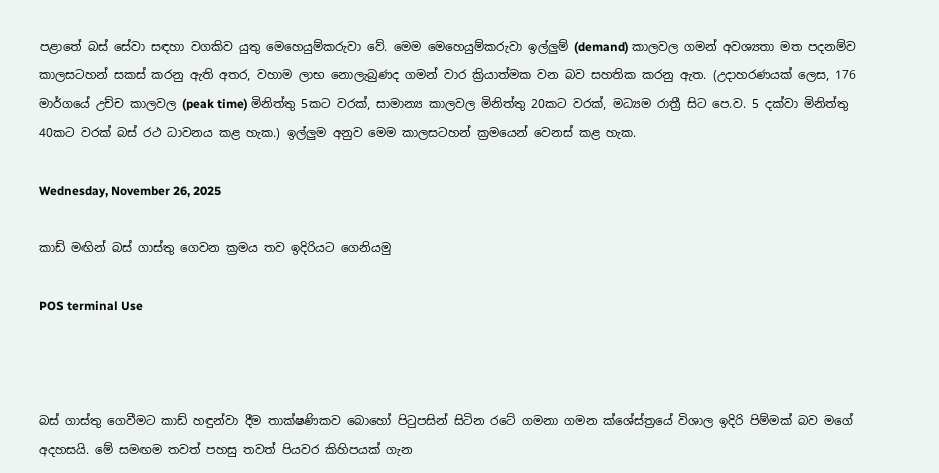පළාතේ බස් සේවා සඳහා වගකිව යුතු මෙහෙයුම්කරුවා වේ. මෙම මෙහෙයුම්කරුවා ඉල්ලුම් (demand) කාලවල ගමන් අවශ්‍යතා මත පදනම්ව කාලසටහන් සකස් කරනු ඇති අතර, වහාම ලාභ නොලැබුණද ගමන් වාර ක්‍රියාත්මක වන බව සහතික කරනු ඇත. (උදාහරණයක් ලෙස, 176 මාර්ගයේ උච්ච කාලවල (peak time) මිනිත්තු 5කට වරක්, සාමාන්‍ය කාලවල මිනිත්තු 20කට වරක්, මධ්‍යම රාත්‍රී සිට පෙ.ව. 5 දක්වා මිනිත්තු 40කට වරක් බස් රථ ධාවනය කළ හැක.) ඉල්ලුම අනුව මෙම කාලසටහන් ක්‍රමයෙන් වෙනස් කළ හැක.

Wednesday, November 26, 2025

කාඩ් මඟින් බස් ගාස්තු ගෙවන ක්‍රමය තව ඉදිරියට ගෙනියමු

POS terminal Use



බස් ගාස්තු ගෙවීමට කාඩ් හඳුන්වා දීම තාක්ෂණිකව බොහෝ පිටුපසින් සිටින රටේ ගමනා ගමන ක්ශේස්ත්‍රයේ විශාල ඉදිරි පිම්මක් බව මගේ අදහසයි. මේ සමඟම තවත් පහසු තවත් පියවර කිහිපයක් ගැන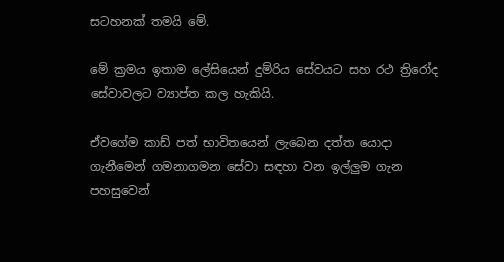සටහනක් තමයි මේ.

මේ ක්‍රමය ඉතාම ලේසියෙන් දුම්රිය සේවයට සහ රථ ත්‍රිරෝද සේවාවලට ව්‍යාප්ත කල හැකියි.

ඒවගේම කාඩ් පත් භාවිතයෙන් ලැබෙන දත්ත යොදා ගැනීමෙන් ගමනාගමන සේවා සඳහා වන ඉල්ලුම ගැන පහසුවෙන්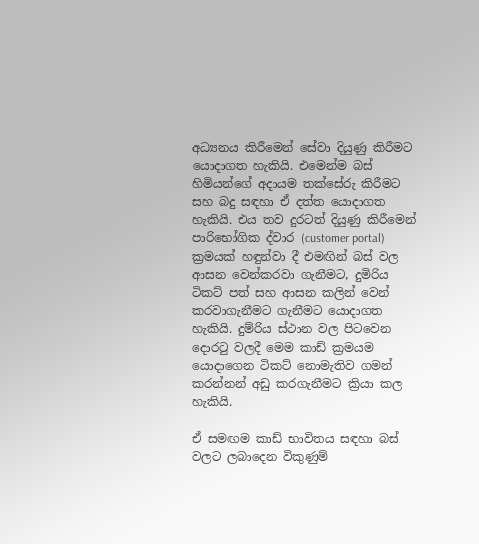අධ්‍යනය කිරීමෙන් සේවා දියුණු කිරීමට යොදාගත හැකියි. එමෙන්ම බස් හිමියන්ගේ අදායම තක්සේරු කිරීමට සහ බදු සඳහා ඒ දත්ත යොදාගත හැකියි. එය තව දුරටත් දියුණු කිරීමෙන් පාරිභෝගික ද්වාර (customer portal) ක්‍රමයක් හඳුන්වා දී එමඟින් බස් වල ආසන වෙන්කරවා ගැනීමට, දුමිරිය ටිකට් පත් සහ ආසන කලින් වෙන් කරවාගැනීමට ගැනීමට යොදාගත හැකියි. දුම්රිය ස්ථාන වල පිටවෙන දොරටු වලදී මෙම කාඩ් ක්‍රමයම යොදාගෙන ටිකට් නොමැතිව ගමන් කරන්නන් අඩු කරගැනීමට ක්‍රියා කල හැකියි.

ඒ සමඟම කාඩ් භාවිතය සඳහා බස් වලට ලබාදෙන විකුණුම්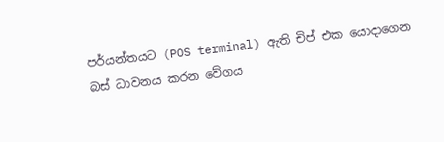පර්යන්තයට (POS terminal) ඇති චිප් එක යොදාගෙන බස් ධාවනය කරන වේගය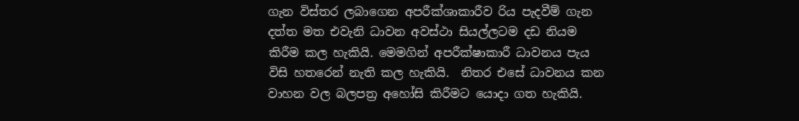ගැන විස්තර ලබාගෙන අපරීක්ශාකාරීව රිය පැදවීම් ගැන දත්ත මත එවැනි ධාවන අවස්ථා සියල්ලටම දඩ නියම කිරීම කල හැකියි. මෙමගින් අපරීක්ෂාකාරී ධාවනය පැය විසි හතරෙන් නැති කල හැකියි.  නිතර එසේ ධාවනය කන වාහන වල බලපත්‍ර අහෝසි කිරීමට යොදා ගත හැකියි.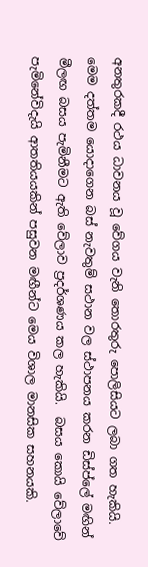අනතුරකදී රථය ධාවනය වූ වේගය වැනි තොරතුරු පොලිසියට ලබා ගත හැකියි. මෙම දත්තම යොදාගෙන බස් නැවතුම් සථාන වල ස්ථාපනය කරන ඩිස්ප්ලේ මඟින් මීලඟ බසය පැමිනීමට ඇති වේලාව ප්‍රදර්ශණය කල හැකියි.  බසය කොයි වේලාවේ පැමිනේවිදැයි ආතතියයකින් පසුවන මඟීන්ට මෙය විශාල මානසික සහනයකි.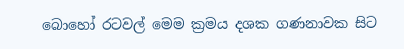බොහෝ රටවල් මෙම ක්‍රමය දශක ගණනාවක සිට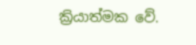ක්‍රියාත්මක වේ.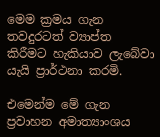මෙම ක්‍රමය ගැන තවදුරටත් ව්‍යාප්ත කිරීමට හැකියාව ලැබේවා යැයි ප්‍රාර්ථනා කරමි.

එමෙන්ම මේ ගැන ප්‍රවාහන අමාත්‍යාංශය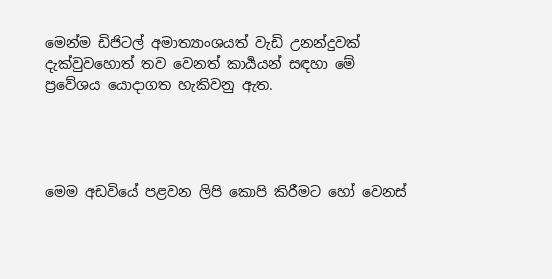මෙන්ම ඩිජිටල් අමාත්‍යාංශයත් වැඩි උනන්දුවක් දැක්වුවහොත් තව වෙනත් කාර්‍යයන් සඳහා මේ ප්‍රවේශය යොදාගත හැකිවනු ඇත.




මෙම අඩවියේ පළවන ලිපි කොපි කිරීමට හෝ වෙනස්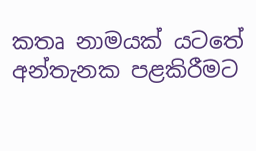කතෘ නාමයක් යටතේ අන්තැනක පළකිරීමට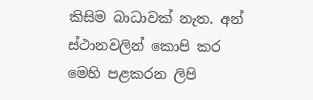කිසිම බාධාවක් නැත. අන් ස්ථානවලින් කොපි කර මෙහි පළකරන ලිපි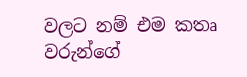වලට නම් එම කතෘ වරුන්ගේ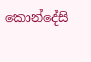කොන්දේසි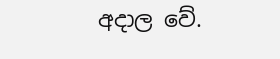අදාල වේ.